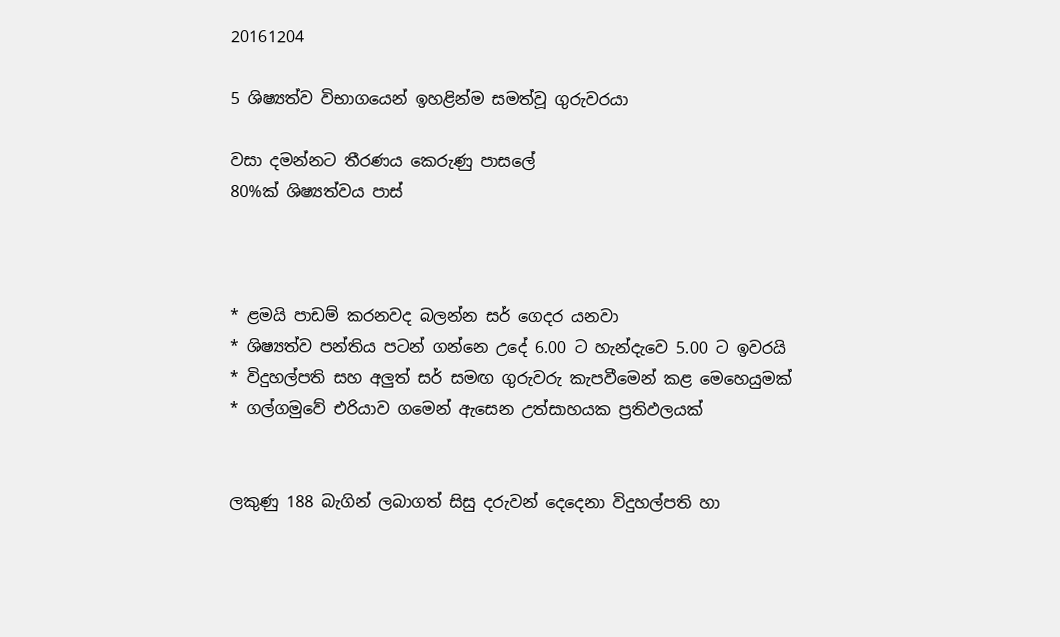20161204

5 ශිෂ්‍යත්ව විභාගයෙන් ඉහළින්ම සමත්වූ ගුරුවරයා

වසා දමන්නට තීරණය කෙරුණු පාසලේ
80%ක්‌ ශිෂ්‍යත්වය පාස්‌



* ළමයි පාඩම් කරනවද බලන්න සර් ගෙදර යනවා
* ශිෂ්‍යත්ව පන්තිය පටන් ගන්නෙ උදේ 6.00 ට හැන්දැවෙ 5.00 ට ඉවරයි
* විදුහල්පති සහ අලුත් සර් සමඟ ගුරුවරු කැපවීමෙන් කළ මෙහෙයුමක්‌
* ගල්ගමුවේ එරියාව ගමෙන් ඇසෙන උත්සාහයක ප්‍රතිඵලයක්‌


ලකුණු 188 බැගින් ලබාගත් සිසු දරුවන් දෙදෙනා විදුහල්පති හා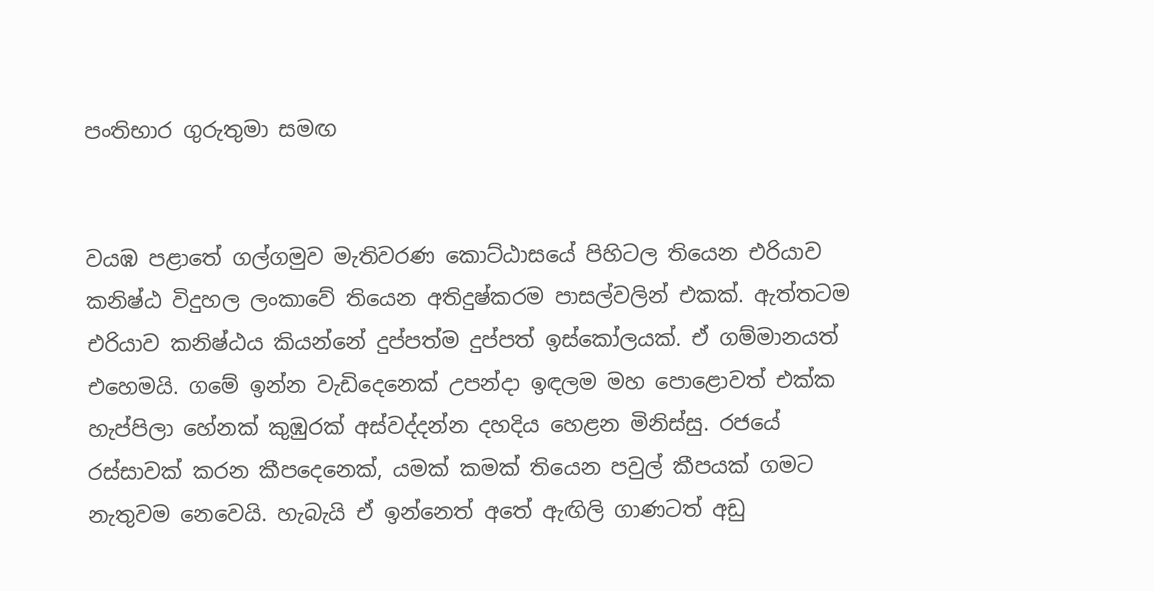පංතිභාර ගුරුතුමා සමඟ


වයඹ පළාතේ ගල්ගමුව මැතිවරණ කොට්‌ඨාසයේ පිහිටල තියෙන එරියාව කනිෂ්ඨ විදුහල ලංකාවේ තියෙන අතිදුෂ්කරම පාසල්වලින් එකක්‌. ඇත්තටම එරියාව කනිෂ්ඨය කියන්නේ දුප්පත්ම දුප්පත් ඉස්‌කෝලයක්‌. ඒ ගම්මානයත් එහෙමයි. ගමේ ඉන්න වැඩිදෙනෙක්‌ උපන්දා ඉඳලම මහ පොළොවත් එක්‌ක හැප්පිලා හේනක්‌ කුඹුරක්‌ අස්‌වද්දන්න දහදිය හෙළන මිනිස්‌සු. රජයේ රස්‌සාවක්‌ කරන කීපදෙනෙක්‌, යමක්‌ කමක්‌ තියෙන පවුල් කීපයක්‌ ගමට නැතුවම නෙවෙයි. හැබැයි ඒ ඉන්නෙත් අතේ ඇඟිලි ගාණටත් අඩු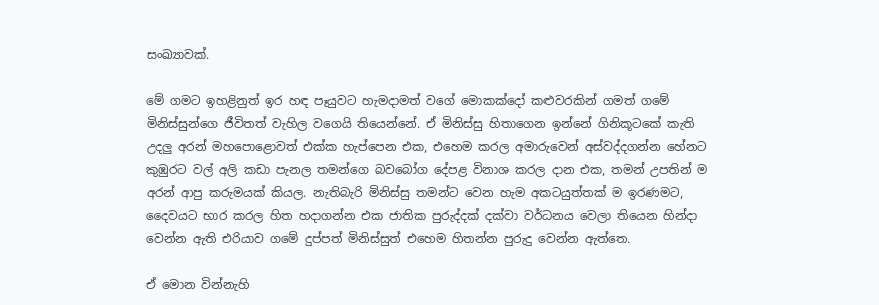සංඛ්‍යාවක්‌.

මේ ගමට ඉහළිනුත් ඉර හඳ පෑයුවට හැමදාමත් වගේ මොකක්‌දෝ කළුවරකින් ගමත් ගමේ මිනිස්‌සුන්ගෙ ජීවිතත් වැහිල වගෙයි තියෙන්නේ. ඒ මිනිස්‌සු හිතාගෙන ඉන්නේ ගිනිකූටකේ කැති උදලු අරන් මහපොළොවත් එක්‌ක හැප්පෙන එක, එහෙම කරල අමාරුවෙන් අස්‌වද්දගන්න හේනට කුඹුරට වල් අලි කඩා පැනල තමන්ගෙ බවබෝග දේපළ විනාශ කරල දාන එක, තමන් උපතින් ම අරන් ආපු කරුමයක්‌ කියල. නැතිබැරි මිනිස්‌සු තමන්ට වෙන හැම අකටයුත්තක්‌ ම ඉරණමට, දෛවයට භාර කරල හිත හදාගන්න එක ජාතික පුරුද්දක්‌ දක්‌වා වර්ධනය වෙලා තියෙන හින්දා වෙන්න ඇති එරියාව ගමේ දුප්පත් මිනිස්‌සුත් එහෙම හිතන්න පුරුදු වෙන්න ඇත්තෙ.

ඒ මොන වින්නැහි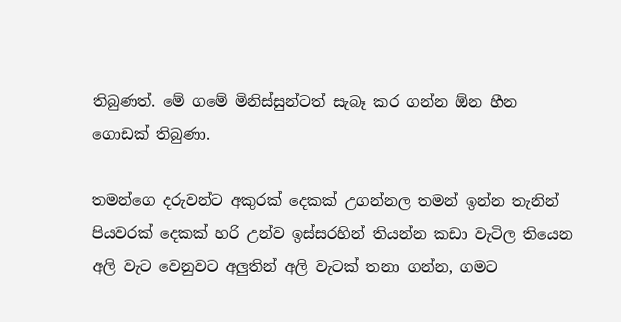තිබුණත්. මේ ගමේ මිනිස්‌සුන්ටත් සැබෑ කර ගන්න ඕන හීන ගොඩක්‌ තිබුණා.

තමන්ගෙ දරුවන්ට අකුරක්‌ දෙකක්‌ උගන්නල තමන් ඉන්න තැනින් පියවරක්‌ දෙකක්‌ හරි උන්ව ඉස්‌සරහින් තියන්න කඩා වැටිල තියෙන අලි වැට වෙනුවට අලුතින් අලි වැටක්‌ තනා ගන්න, ගමට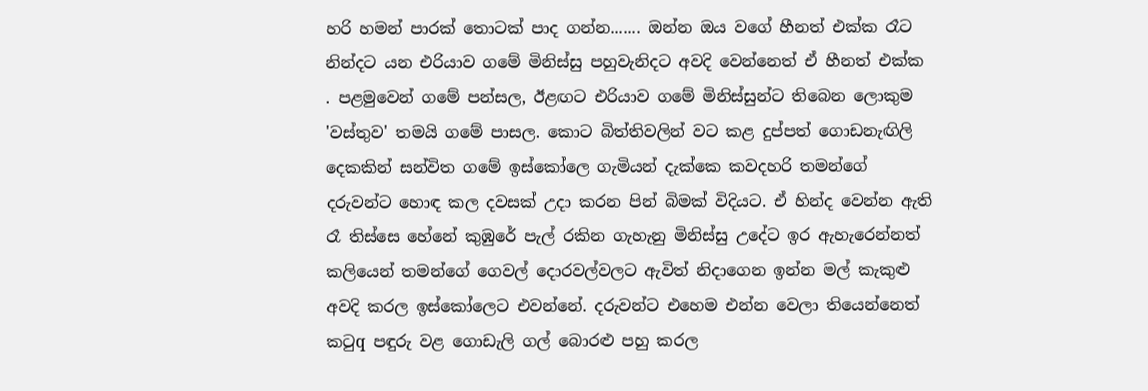හරි හමන් පාරක්‌ තොටක්‌ පාද ගන්න....... ඔන්න ඔය වගේ හීනත් එක්‌ක රෑට නින්දට යන එරියාව ගමේ මිනිස්‌සු පහුවැනිදට අවදි වෙන්නෙත් ඒ හීනත් එක්‌ක . පළමුවෙන් ගමේ පන්සල, ඊළඟට එරියාව ගමේ මිනිස්‌සුන්ට තිබෙන ලොකුම 'වස්‌තුව' තමයි ගමේ පාසල. කොට බිත්තිවලින් වට කළ දුප්පත් ගොඩනැඟිලි දෙකකින් සන්විත ගමේ ඉස්‌කෝලෙ ගැමියන් දැක්‌කෙ කවදහරි තමන්ගේ දරුවන්ට හොඳ කල දවසක්‌ උදා කරන පින් බිමක්‌ විදියට. ඒ හින්ද වෙන්න ඇති රෑ තිස්‌සෙ හේනේ කුඹුරේ පැල් රකින ගැහැනු මිනිස්‌සු උදේට ඉර ඇහැරෙන්නත් කලියෙන් තමන්ගේ ගෙවල් දොරවල්වලට ඇවිත් නිදාගෙන ඉන්න මල් කැකුළු අවදි කරල ඉස්‌කෝලෙට එවන්නේ. දරුවන්ට එහෙම එන්න වෙලා තියෙන්නෙත් කටුq පඳුරු වළ ගොඩැලි ගල් බොරළු පහු කරල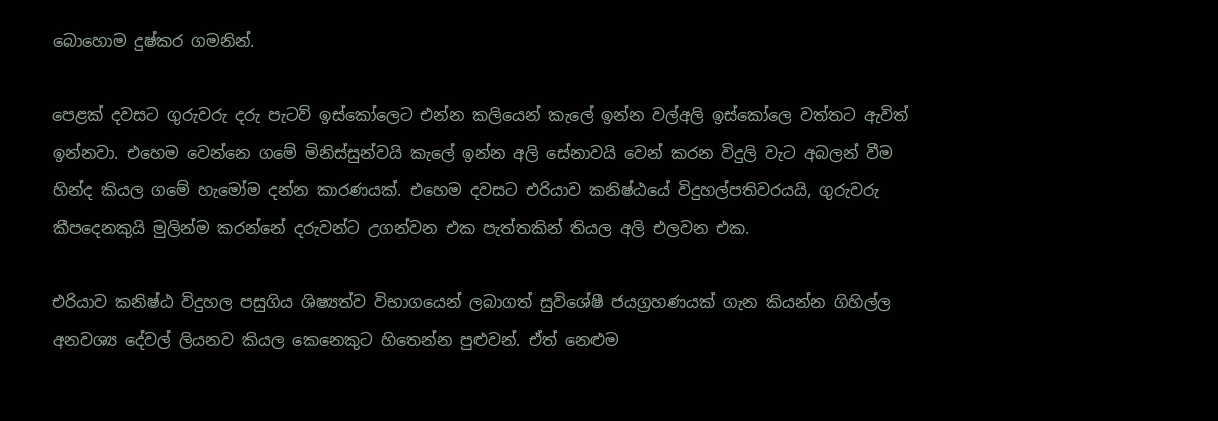බොහොම දුෂ්කර ගමනින්.

පෙළක්‌ දවසට ගුරුවරු දරු පැටව් ඉස්‌කෝලෙට එන්න කලියෙන් කැලේ ඉන්න වල්අලි ඉස්‌කෝලෙ වත්තට ඇවිත් ඉන්නවා. එහෙම වෙන්නෙ ගමේ මිනිස්‌සුන්වයි කැලේ ඉන්න අලි සේනාවයි වෙන් කරන විදුලි වැට අබලන් වීම හින්ද කියල ගමේ හැමෝම දන්න කාරණයක්‌. එහෙම දවසට එරියාව කනිෂ්ඨයේ විදුහල්පතිවරයයි, ගුරුවරු කීපදෙනකුයි මුලින්ම කරන්නේ දරුවන්ට උගන්වන එක පැත්තකින් තියල අලි එලවන එක.

එරියාව කනිෂ්ඨ විදුහල පසුගිය ශිෂ්‍යත්ව විභාගයෙන් ලබාගත් සුවිශේෂී ජයග්‍රහණයක්‌ ගැන කියන්න ගිහිල්ල අනවශ්‍ය දේවල් ලියනව කියල කෙනෙකුට හිතෙන්න පුළුවන්. ඒත් නෙළුම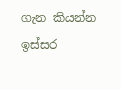ගැන කියන්න ඉස්‌සර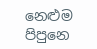නෙළුම පිපුනෙ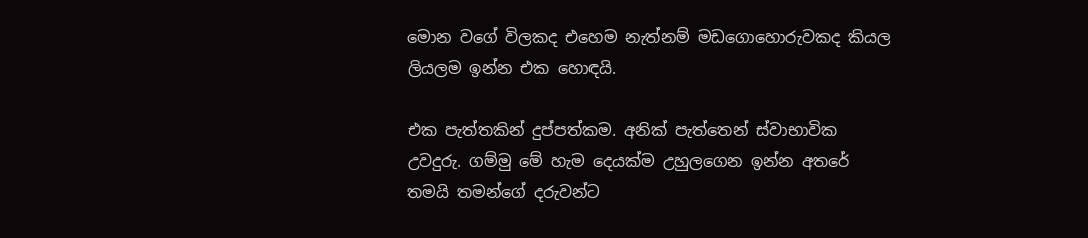මොන වගේ විලකද එහෙම නැත්නම් මඩගොහොරුවකද කියල ලියලම ඉන්න එක හොඳයි.

එක පැත්තකින් දුප්පත්කම. අනික්‌ පැත්තෙන් ස්‌වාභාවික උවදුරු. ගම්මු මේ හැම දෙයක්‌ම උහුලගෙන ඉන්න අතරේ තමයි තමන්ගේ දරුවන්ට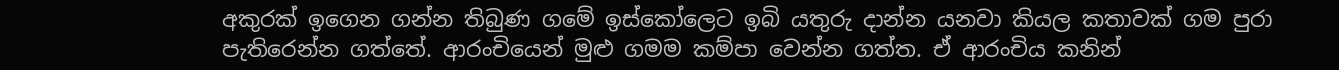අකුරක්‌ ඉගෙන ගන්න තිබුණ ගමේ ඉස්‌කෝලෙට ඉබි යතුරු දාන්න යනවා කියල කතාවක්‌ ගම පුරා පැතිරෙන්න ගත්තේ. ආරංචියෙන් මුළු ගමම කම්පා වෙන්න ගත්ත. ඒ ආරංචිය කනින්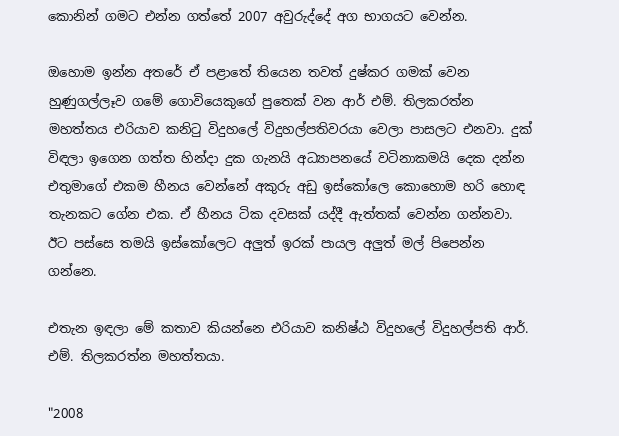කොනින් ගමට එන්න ගත්තේ 2007 අවුරුද්දේ අග භාගයට වෙන්න.

ඔහොම ඉන්න අතරේ ඒ පළාතේ තියෙන තවත් දුෂ්කර ගමක්‌ වෙන හුණුගල්ලෑව ගමේ ගොවියෙකුගේ පුතෙක්‌ වන ආර් එම්. තිලකරත්න මහත්තය එරියාව කනිටු විදුහලේ විදුහල්පතිවරයා වෙලා පාසලට එනවා. දුක්‌ විඳලා ඉගෙන ගත්ත හින්දා දුක ගැනයි අධ්‍යාපනයේ වටිනාකමයි දෙක දන්න එතුමාගේ එකම හීනය වෙන්නේ අකුරු අඩු ඉස්‌කෝලෙ කොහොම හරි හොඳ තැනකට ගේන එක. ඒ හීනය ටික දවසක්‌ යද්දී ඇත්තක්‌ වෙන්න ගන්නවා. ඊට පස්‌සෙ තමයි ඉස්‌කෝලෙට අලුත් ඉරක්‌ පායල අලුත් මල් පිපෙන්න ගන්නෙ.

එතැන ඉඳලා මේ කතාව කියන්නෙ එරියාව කනිෂ්ඨ විදුහලේ විදුහල්පති ආර්. එම්. තිලකරත්න මහත්තයා.

"2008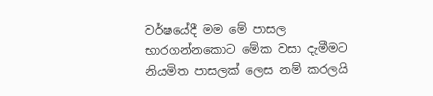වර්ෂයේදී මම මේ පාසල භාරගන්නකොට මේක වසා දැමීමට නියමිත පාසලක්‌ ලෙස නම් කරලයි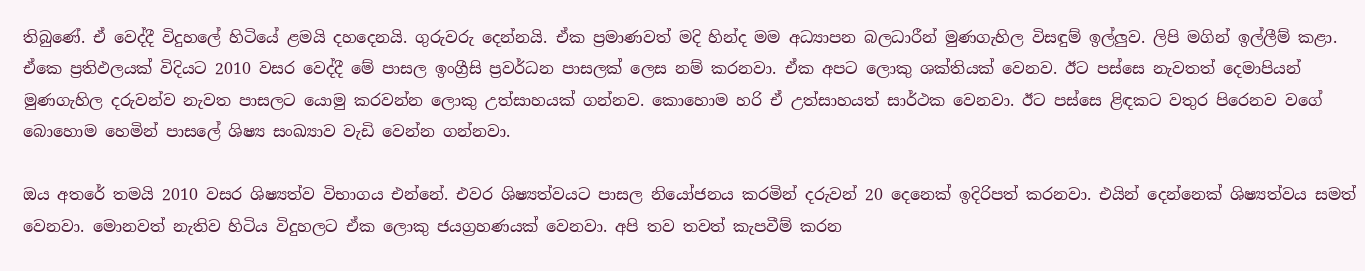තිබුණේ. ඒ වෙද්දී විදුහලේ හිටියේ ළමයි දහදෙනයි. ගුරුවරු දෙන්නයි. ඒක ප්‍රමාණවත් මදි හින්ද මම අධ්‍යාපන බලධාරීන් මුණගැහිල විසඳුම් ඉල්ලුව. ලිපි මගින් ඉල්ලීම් කළා. ඒකෙ ප්‍රතිඵලයක්‌ විදියට 2010 වසර වෙද්දී මේ පාසල ඉංග්‍රීසි ප්‍රවර්ධන පාසලක්‌ ලෙස නම් කරනවා. ඒක අපට ලොකු ශක්‌තියක්‌ වෙනව. ඊට පස්‌සෙ නැවතත් දෙමාපියන් මුණගැහිල දරුවන්ව නැවත පාසලට යොමු කරවන්න ලොකු උත්සාහයක්‌ ගන්නව. කොහොම හරි ඒ උත්සාහයත් සාර්ථක වෙනවා. ඊට පස්‌සෙ ළිඳකට වතුර පිරෙනව වගේ බොහොම හෙමින් පාසලේ ශිෂ්‍ය සංඛ්‍යාව වැඩි වෙන්න ගන්නවා.

ඔය අතරේ තමයි 2010 වසර ශිෂ්‍යත්ව විභාගය එන්නේ. එවර ශිෂ්‍යත්වයට පාසල නියෝජනය කරමින් දරුවන් 20 දෙනෙක්‌ ඉදිරිපත් කරනවා. එයින් දෙන්නෙක්‌ ශිෂ්‍යත්වය සමත් වෙනවා. මොනවත් නැතිව හිටිය විදුහලට ඒක ලොකු ජයග්‍රහණයක්‌ වෙනවා. අපි තව තවත් කැපවීම් කරන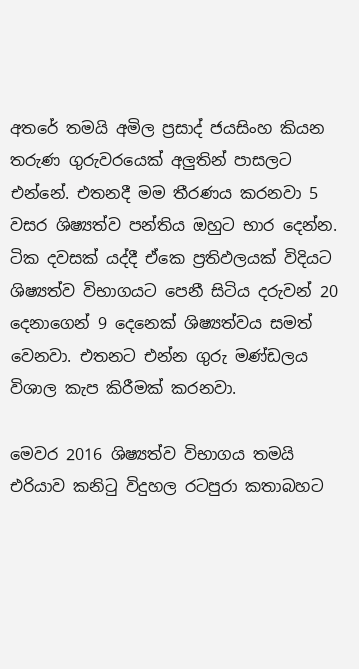අතරේ තමයි අමිල ප්‍රසාද් ජයසිංහ කියන තරුණ ගුරුවරයෙක්‌ අලුතින් පාසලට එන්නේ. එතනදී මම තීරණය කරනවා 5 වසර ශිෂ්‍යත්ව පන්තිය ඔහුට භාර දෙන්න. ටික දවසක්‌ යද්දී ඒකෙ ප්‍රතිඵලයක්‌ විදියට ශිෂ්‍යත්ව විභාගයට පෙනී සිටිය දරුවන් 20 දෙනාගෙන් 9 දෙනෙක්‌ ශිෂ්‍යත්වය සමත් වෙනවා. එතනට එන්න ගුරු මණ්‌ඩලය විශාල කැප කිරීමක්‌ කරනවා.

මෙවර 2016 ශිෂ්‍යත්ව විභාගය තමයි එරියාව කනිටු විදුහල රටපුරා කතාබහට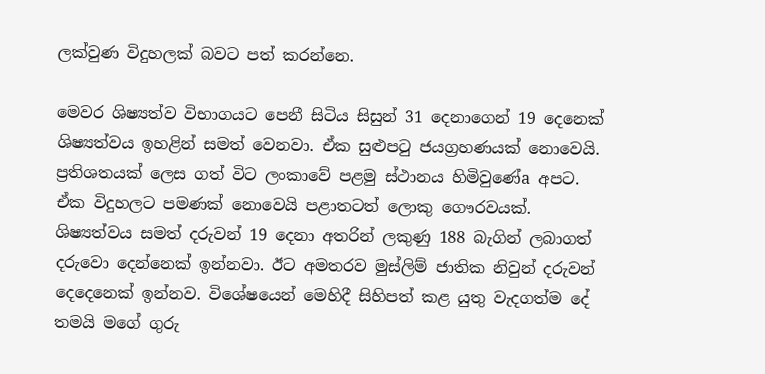ලක්‌වුණ විදුහලක්‌ බවට පත් කරන්නෙ.

මෙවර ශිෂ්‍යත්ව විභාගයට පෙනී සිටිය සිසුන් 31 දෙනාගෙන් 19 දෙනෙක්‌ ශිෂ්‍යත්වය ඉහළින් සමත් වෙනවා. ඒක සුළුපටු ජයග්‍රහණයක්‌ නොවෙයි. ප්‍රතිශතයක්‌ ලෙස ගත් විට ලංකාවේ පළමු ස්‌ථානය හිමිවුණේa අපට. ඒක විදුහලට පමණක්‌ නොවෙයි පළාතටත් ලොකු ගෞරවයක්‌. ශිෂ්‍යත්වය සමත් දරුවන් 19 දෙනා අතරින් ලකුණු 188 බැගින් ලබාගත් දරුවො දෙන්නෙක්‌ ඉන්නවා. ඊට අමතරව මුස්‌ලිම් ජාතික නිවුන් දරුවන් දෙදෙනෙක්‌ ඉන්නව. විශේෂයෙන් මෙහිදී සිහිපත් කළ යුතු වැදගත්ම දේ තමයි මගේ ගුරු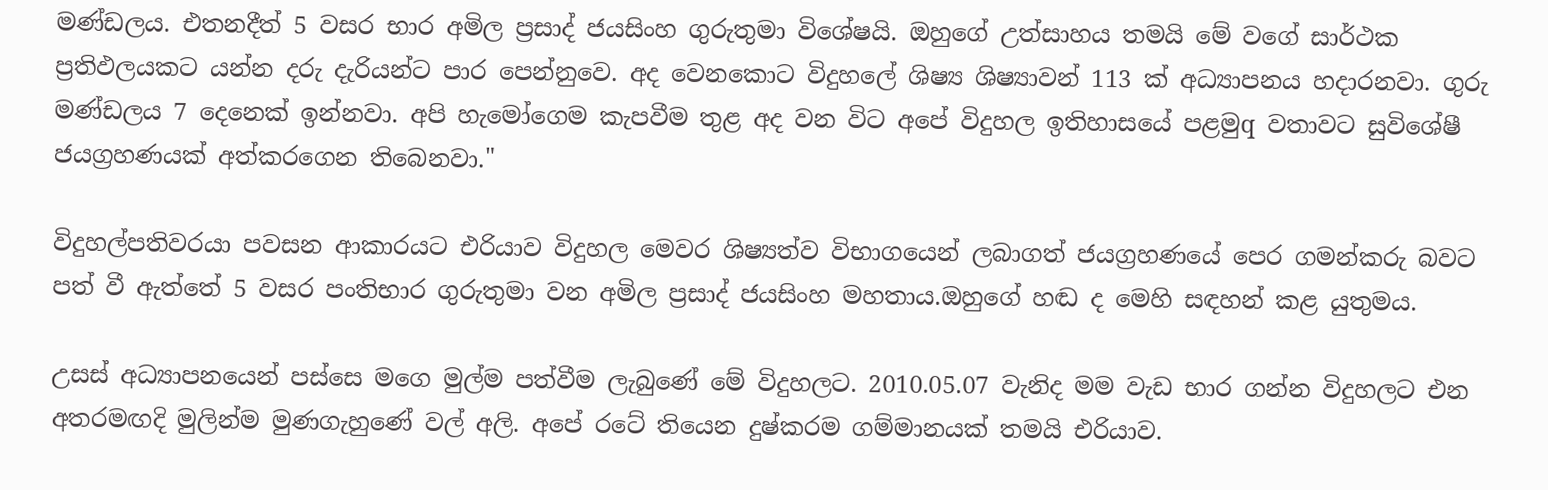මණ්‌ඩලය. එතනදීත් 5 වසර භාර අමිල ප්‍රසාද් ජයසිංහ ගුරුතුමා විශේෂයි. ඔහුගේ උත්සාහය තමයි මේ වගේ සාර්ථක ප්‍රතිඵලයකට යන්න දරු දැරියන්ට පාර පෙන්නුවෙ. අද වෙනකොට විදුහලේ ශිෂ්‍ය ශිෂ්‍යාවන් 113 ක්‌ අධ්‍යාපනය හදාරනවා. ගුරු මණ්‌ඩලය 7 දෙනෙක්‌ ඉන්නවා. අපි හැමෝගෙම කැපවීම තුළ අද වන විට අපේ විදුහල ඉතිහාසයේ පළමුq වතාවට සුවිශේෂී ජයග්‍රහණයක්‌ අත්කරගෙන තිබෙනවා."

විදුහල්පතිවරයා පවසන ආකාරයට එරියාව විදුහල මෙවර ශිෂ්‍යත්ව විභාගයෙන් ලබාගත් ජයග්‍රහණයේ පෙර ගමන්කරු බවට පත් වී ඇත්තේ 5 වසර පංතිභාර ගුරුතුමා වන අමිල ප්‍රසාද් ජයසිංහ මහතාය.ඔහුගේ හඬ ද මෙහි සඳහන් කළ යුතුමය.

උසස්‌ අධ්‍යාපනයෙන් පස්‌සෙ මගෙ මුල්ම පත්වීම ලැබුණේ මේ විදුහලට. 2010.05.07 වැනිද මම වැඩ භාර ගන්න විදුහලට එන අතරමඟදි මුලින්ම මුණගැහුණේ වල් අලි. අපේ රටේ තියෙන දුෂ්කරම ගම්මානයක්‌ තමයි එරියාව.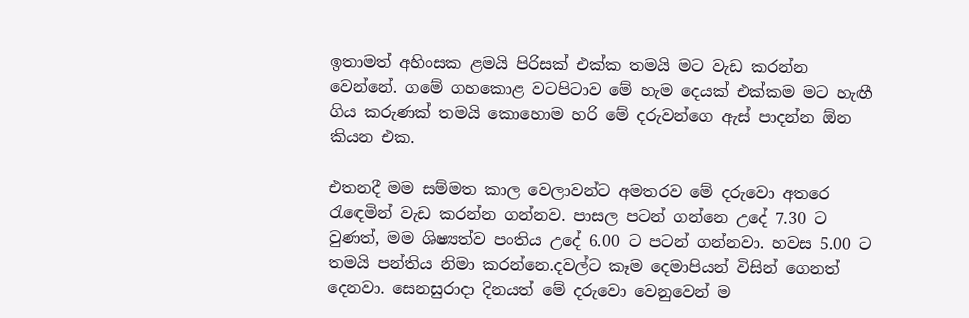ඉතාමත් අහිංසක ළමයි පිරිසක්‌ එක්‌ක තමයි මට වැඩ කරන්න වෙන්නේ. ගමේ ගහකොළ වටපිටාව මේ හැම දෙයක්‌ එක්‌කම මට හැඟී ගිය කරුණක්‌ තමයි කොහොම හරි මේ දරුවන්ගෙ ඇස්‌ පාදන්න ඕන කියන එක.

එතනදී මම සම්මත කාල වෙලාවන්ට අමතරව මේ දරුවො අතරෙ රැඳෙමින් වැඩ කරන්න ගන්නව. පාසල පටන් ගන්නෙ උදේ 7.30 ට වුණත්, මම ශිෂ්‍යත්ව පංතිය උදේ 6.00 ට පටන් ගන්නවා. හවස 5.00 ට තමයි පන්තිය නිමා කරන්නෙ.දවල්ට කෑම දෙමාපියන් විසින් ගෙනත් දෙනවා. සෙනසුරාදා දිනයත් මේ දරුවො වෙනුවෙන් ම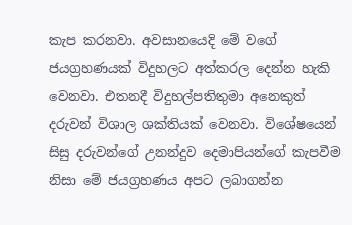කැප කරනවා. අවසානයෙදි මේ වගේ ජයග්‍රහණයක්‌ විදුහලට අත්කරල දෙන්න හැකි වෙනවා. එතනදී විදුහල්පතිතුමා අනෙකුත් දරුවන් විශාල ශක්‌තියක්‌ වෙනවා. විශේෂයෙන් සිසු දරුවන්ගේ උනන්දුව දෙමාපියන්ගේ කැපවීම නිසා මේ ජයග්‍රහණය අපට ලබාගන්න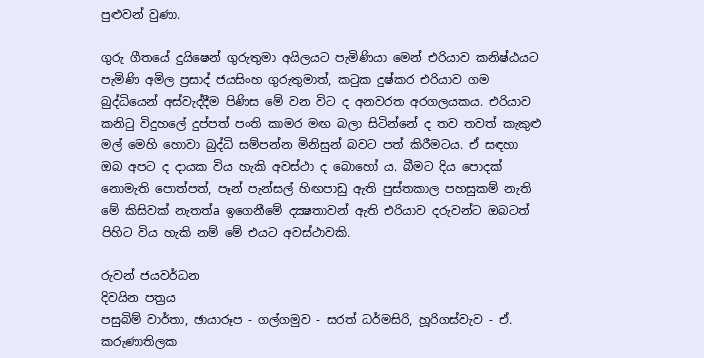පුළුවන් වුණා.

ගුරු ගීතයේ දුයිෂෙන් ගුරුතුමා අයිලයට පැමිණියා මෙන් එරියාව කනිෂ්ඨයට පැමිණි අමිල ප්‍රසාද් ජයසිංහ ගුරුතුමාත්, කටුක දුෂ්කර එරියාව ගම බුද්ධියෙන් අස්‌වැද්දීම පිණිස මේ වන විට ද අනවරත අරගලයකය. එරියාව කනිටු විදුහලේ දුප්පත් පංති කාමර මඟ බලා සිටින්නේ ද තව තවත් කැකුළු මල් මෙහි හොවා බුද්ධි සම්පන්න මිනිසුන් බවට පත් කිරීමටය. ඒ සඳහා ඔබ අපට ද දායක විය හැකි අවස්‌ථා ද බොහෝ ය. බීමට දිය පොදක්‌ නොමැති පොත්පත්, පෑන් පැන්සල් හිඟපාඩු ඇති පුස්‌තකාල පහසුකම් නැති මේ කිසිවක්‌ නැතත්a ඉගෙනීමේ දක්‍ෂතාවන් ඇති එරියාව දරුවන්ට ඔබටත් පිහිට විය හැකි නම් මේ එයට අවස්‌ථාවකි.

රුවන් ජයවර්ධන
දිවයින පත්‍රය
පසුබිම් වාර්තා, ඡායාරූප - ගල්ගමුව - සරත් ධර්මසිරි, හූරිගස්‌වැව - ඒ. කරුණාතිලක